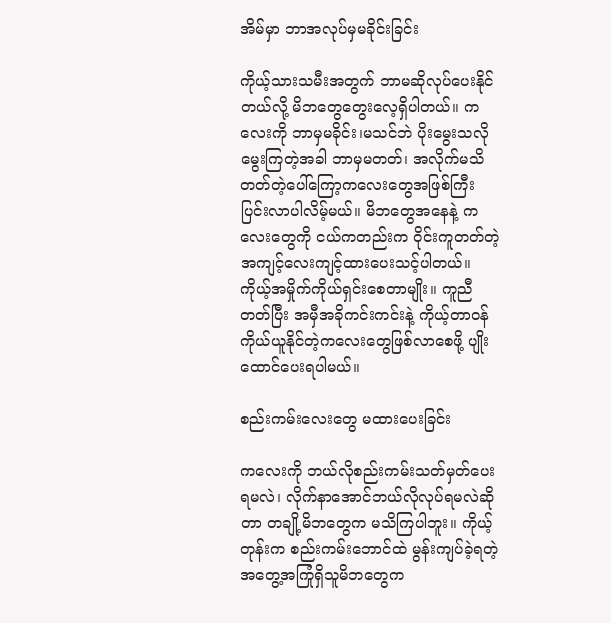အိမ်မှာ ဘာအလုပ်မှမခိုင်းခြင်း

ကိုယ့်သားသမီးအတွက် ဘာမဆိုလုပ်ပေးနိုင်တယ်လို့ မိဘတွေတွေးလေ့ရှိပါတယ်။ ကလေးကို ဘာမှမခိုင်း၊မသင်ဘဲ ပိုးမွေးသလိုမွေးကြတဲ့အခါ ဘာမှမတတ်၊ အလိုက်မသိတတ်တဲ့ပေါ်ကြော့ကလေးတွေအဖြစ်ကြီးပြင်းလာပါလိမ့်မယ်။ မိဘတွေအနေနဲ့ ကလေးတွေကို ငယ်ကတည်းက ဝိုင်းကူတတ်တဲ့အကျင့်လေးကျင့်ထားပေးသင့်ပါတယ်။ ကိုယ့်အမှိုက်ကိုယ်ရှင်းစေတာမျိုး။ ကူညီတတ်ပြီး အမှီအခိုကင်းကင်းနဲ့ ကိုယ့်တာဝန်ကိုယ်ယူနိုင်တဲ့ကလေးတွေဖြစ်လာစေဖို့ ပျိုးထောင်ပေးရပါမယ်။

စည်းကမ်းလေးတွေ မထားပေးခြင်း

ကလေးကို ဘယ်လိုစည်းကမ်းသတ်မှတ်ပေးရမလဲ၊ လိုက်နာအောင်ဘယ်လိုလုပ်ရမလဲဆိုတာ တချို့မိဘတွေက မသိကြပါဘူး။ ကိုယ့်တုန်းက စည်းကမ်းဘောင်ထဲ မွန်းကျပ်ခဲ့ရတဲ့အတွေ့အကြုံရှိသူမိဘတွေက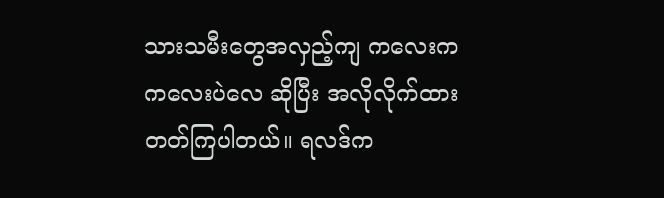သားသမီးတွေအလှည့်ကျ ကလေးက ကလေးပဲလေ ဆိုပြီး အလိုလိုက်ထားတတ်ကြပါတယ်။ ရလဒ်က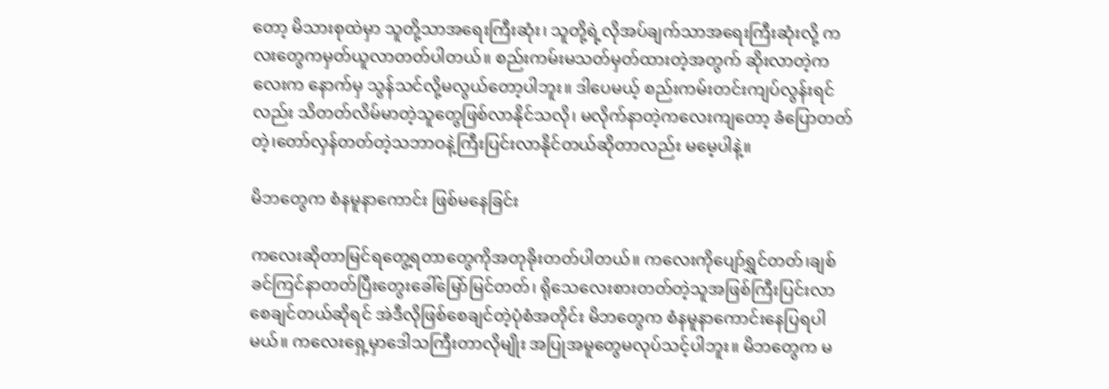တော့ မိသားစုထဲမှာ သူတို့သာအရေးကြီးဆုံး၊ သူတို့ရဲ့လိုအပ်ချက်သာအရေးကြီးဆုံးလို့ ကလးတွေကမှတ်ယူလာတတ်ပါတယ်။ စည်းကမ်းမသတ်မှတ်ထားတဲ့အတွက် ဆိုးလာတဲ့ကလေးက နောက်မှ သွန်သင်လို့မလွယ်တော့ပါဘူး။ ဒါပေမယ့် စည်းကမ်းတင်းကျပ်လွန်းရင်လည်း သိတတ်လိမ်မာတဲ့သူတွေဖြစ်လာနိုင်သလို၊ မလိုက်နာတဲ့ကလေးကျတော့ ခံပြောတတ်တဲ့၊တော်လှန်တတ်တဲ့သဘာဝနဲ့ကြီးပြင်းလာနိုင်တယ်ဆိုတာလည်း မမေ့ပါနဲ့။

မိဘတွေက စံနမူနာကောင်း ဖြစ်မနေခြင်း

ကလေးဆိုတာမြင်ရတွေ့ရတာတွေကိုအတုခိုးတတ်ပါတယ်။ ကလေးကိုပျော်ရွှင်တတ်၊ချစ်ခင်ကြင်နာတတ်ပြီးတွေးခေါ်မြော်မြင်တတ်၊ ရိုသေလေးစားတတ်တဲ့သူအဖြစ်ကြီးပြင်းလာစေချင်တယ်ဆိုရင် အဲဒီလိုဖြစ်စေချင်တဲ့ပုံစံအတိုင်း မိဘတွေက စံနမူနာကောင်းနေပြရပါမယ်။ ကလေးရှေ့မှာဒေါသကြီးတာလိုမျိုး အပြုအမူတွေမလုပ်သင့်ပါဘူး။ မိဘတွေက မ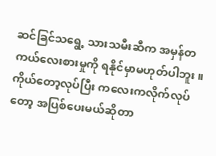ဆင်ခြင်သရွေ့ သားသမီးဆီက အမှန်တကယ်လေးစားမှုကို ရနိုင်မှာမဟုတ်ပါဘူး။ ကိုယ်တော့လုပ်ပြီး ကလေးကလိုက်လုပ်တော့ အပြစ်ပေးမယ်ဆိုတာ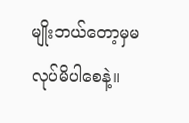မျိုးဘယ်တော့မှမလုပ်မိပါစေနဲ့။